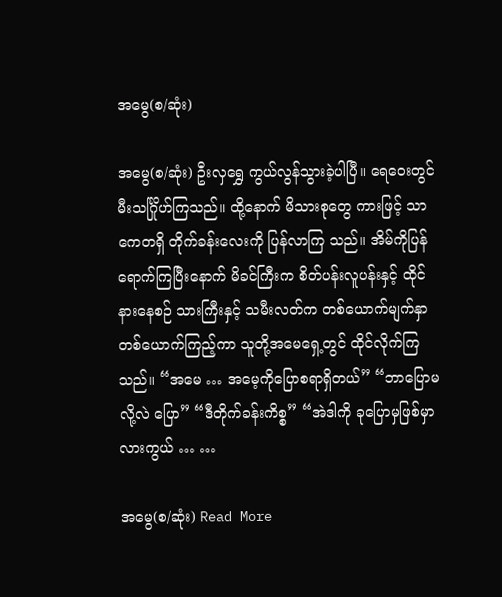အမွေ(စ/ဆုံး)

အမွေ(စ/ဆုံး) ဦးလှရွှေ ကွယ်လွန်သွားခဲ့ပါပြီ။ ရေဝေးတွင် မီးသင်္ဂြိုဟ်ကြသည်။ ထို့နောက် မိသားစုတွေ ကားဖြင့် သာကေတရှိ တိုက်ခန်းလေးကို ပြန်လာကြ သည်။ အိမ်ကိုပြန်ရောက်ကြပြီးနောက် မိခင်ကြီးက စိတ်ပန်းလူပန်းနှင့် ထိုင်နားနေစဉ် သားကြီးနှင့် သမီးလတ်က တစ်ယောက်မျက်နှာတစ်ယောက်ကြည့်ကာ သူတို့အမေရှေ့တွင် ထိုင်လိုက်ကြသည်။ “အမေ … အမေ့ကိုပြောစရာရှိတယ်” “ဘာပြောမလို့လဲ ပြော” “ဒီတိုက်ခန်းကိစ္စ” “အဲဒါကို ခုပြောမှဖြစ်မှာလားကွယ် … …

အမွေ(စ/ဆုံး) Read More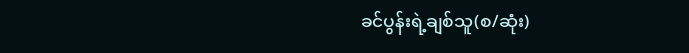ခင်ပွန်းရဲ့ချစ်သူ(စ/ဆုံး)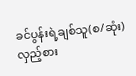ခင်ပွန်းရဲ့ချစ်သူ(စ/ဆုံး) လှည့်စား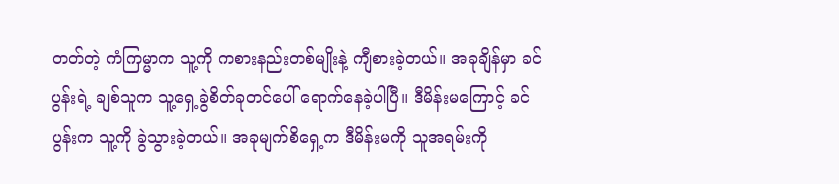တတ်တဲ့ ကံကြမ္မာက သူ့ကို ကစားနည်းတစ်မျိုးနဲ့ ကျီစားခဲ့တယ်။ အခုချိန်မှာ ခင်ပွန်းရဲ့ ချစ်သူက သူ့ရှေ့ခွဲစိတ်ခုတင်ပေါ် ရောက်နေခဲ့ပါပြီ။ ဒီမိန်းမကြောင့် ခင်ပွန်းက သူ့ကို ခွဲသွားခဲ့တယ်။ အခုမျက်စိရှေ့က ဒီမိန်းမကို သူအရမ်းကို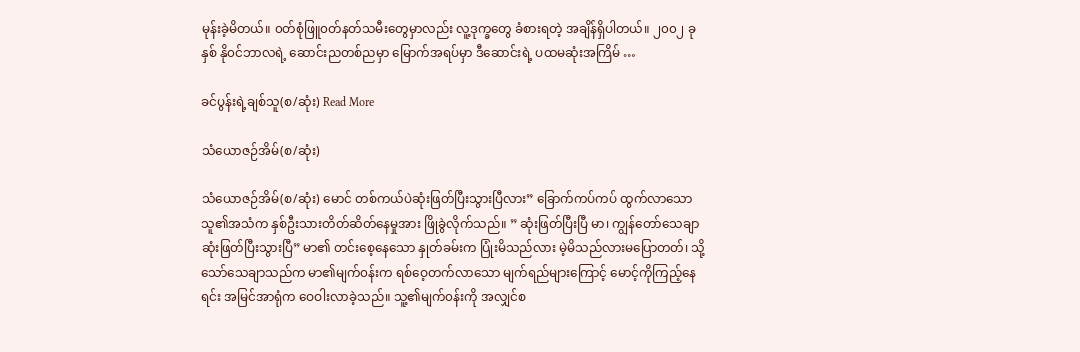မုန်းခဲ့မိတယ်။ ၀တ်စုံဖြူ၀တ်နတ်သမီးတွေမှာလည်း လူ့ဒုက္ခတွေ ခံစားရတဲ့ အချိန်ရှိပါတယ်။ ၂၀၀၂ ခုနှစ် နို၀င်ဘာလရဲ့ ဆောင်းညတစ်ညမှာ မြောက်အရပ်မှာ ဒီဆောင်းရဲ့ ပထမဆုံးအကြိမ် …

ခင်ပွန်းရဲ့ချစ်သူ(စ/ဆုံး) Read More

သံယောဇဉ်အိမ်(စ/ဆုံး)

သံယောဇဉ်အိမ်(စ/ဆုံး) မောင် တစ်ကယ်ပဲဆုံးဖြတ်ပြီးသွားပြီလား” ခြောက်ကပ်ကပ် ထွက်လာသော သူ၏အသံက နှစ်ဦးသားတိတ်ဆိတ်နေမှုအား ဖြိုခွဲလိုက်သည်။ ” ဆုံးဖြတ်ပြီးပြီ မာ၊ ကျွန်တော်သေချာဆုံးဖြတ်ပြီးသွားပြီ” မာ၏ တင်းစေ့နေသော နှုတ်ခမ်းက ပြုံးမိသည်လား မဲ့မိသည်လားမပြောတတ်၊ သို့သော်သေချာသည်က မာ၏မျက်၀န်းက ရစ်ဝေ့တက်လာသော မျက်ရည်များကြောင့် မောင့်ကိုကြည့်နေရင်း အမြင်အာရုံက ဝေဝါးလာခဲ့သည်။ သူ့၏မျက်၀န်းကို အလျှင်စ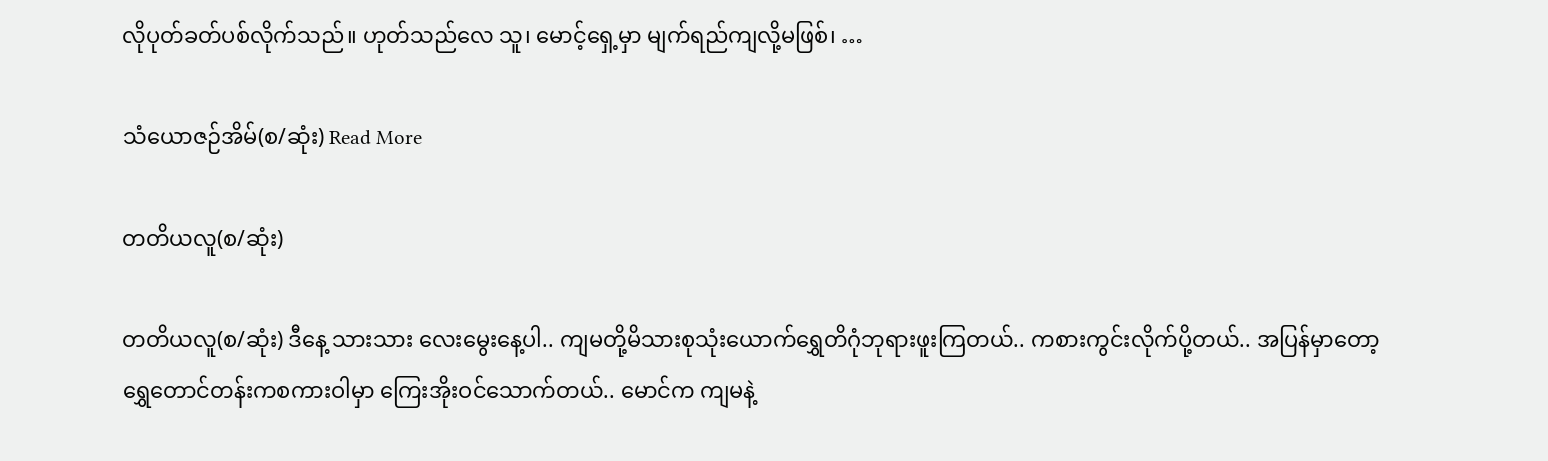လိုပုတ်ခတ်ပစ်လိုက်သည်။ ဟုတ်သည်လေ သူ၊ မောင့်ရှေ့မှာ မျက်ရည်ကျလို့မဖြစ်၊ …

သံယောဇဉ်အိမ်(စ/ဆုံး) Read More

တတိယလူ(စ/ဆုံး)

တတိယလူ(စ/ဆုံး) ဒီနေ့ သားသား လေးမွေးနေ့ပါ.. ကျမတို့မိသားစုသုံးယောက်ရွှေတိဂုံဘုရားဖူးကြတယ်.. ကစားကွင်းလိုက်ပို့တယ်.. အပြန်မှာတော့ ရွှေတောင်တန်းကစကားဝါမှာ ကြေးအိုးဝင်သောက်တယ်.. မောင်က ကျမနဲ့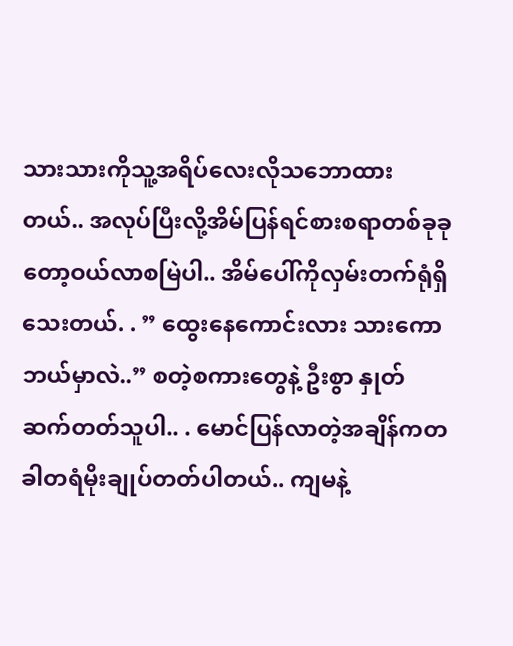သားသားကိုသူ့အရိပ်လေးလိုသဘောထားတယ်.. အလုပ်ပြီးလို့အိမ်ပြန်ရင်စားစရာတစ်ခုခုတော့ဝယ်လာစမြဲပါ.. အိမ်ပေါ်ကိုလှမ်းတက်ရုံရှိသေးတယ်. . ” ထွေးနေကောင်းလား သားကောဘယ်မှာလဲ..” စတဲ့စကားတွေနဲ့ ဦးစွာ နှုတ်ဆက်တတ်သူပါ.. . မောင်ပြန်လာတဲ့အချိန်ကတခါတရံမိုးချုပ်တတ်ပါတယ်.. ကျမနဲ့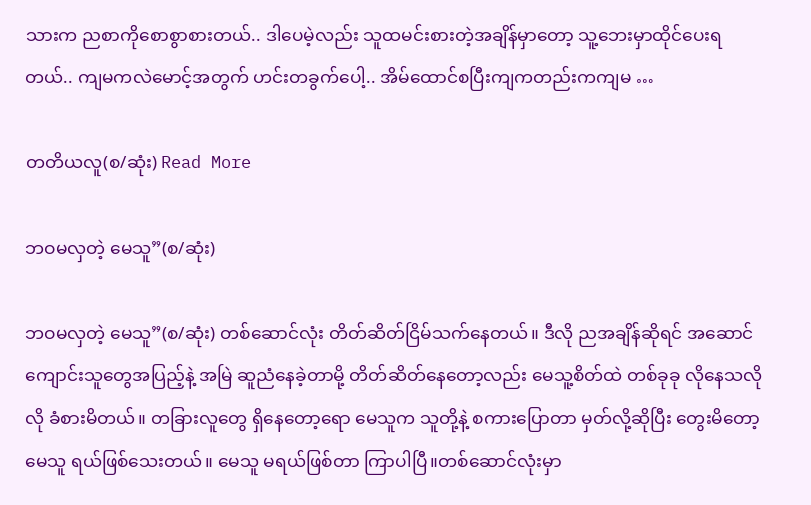သားက ညစာကိုစောစွာစားတယ်.. ဒါပေမဲ့လည်း သူထမင်းစားတဲ့အချိန်မှာတော့ သူ့ဘေးမှာထိုင်ပေးရတယ်.. ကျမကလဲမောင့်အတွက် ဟင်းတခွက်ပေါ့.. အိမ်ထောင်စပြီးကျကတည်းကကျမ …

တတိယလူ(စ/ဆုံး) Read More

ဘဝမလှတဲ့ မေသူ”(စ/ဆုံး)

ဘဝမလှတဲ့ မေသူ”(စ/ဆုံး) တစ်ဆောင်လုံး တိတ်ဆိတ်ငြိမ်သက်နေတယ်။ ဒီလို ညအချိန်ဆိုရင် အဆောင်ကျောင်းသူတွေအပြည့်နဲ့ အမြဲ ဆူညံနေခဲ့တာမို့ တိတ်ဆိတ်နေတော့လည်း မေသူ့စိတ်ထဲ တစ်ခုခု လိုနေသလိုလို ခံစားမိတယ်။ တခြားလူတွေ ရှိနေတော့ရော မေသူက သူတို့နဲ့ စကားပြောတာ မှတ်လို့ဆိုပြီး တွေးမိတော့ မေသူ ရယ်ဖြစ်သေးတယ်။ မေသူ မရယ်ဖြစ်တာ ကြာပါပြီ။တစ်ဆောင်လုံးမှာ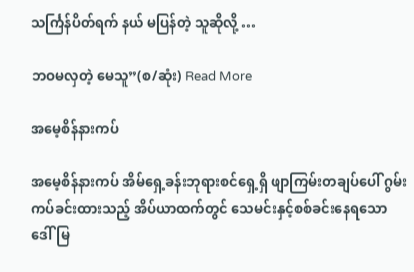သင်္ကြန်ပိတ်ရက် နယ် မပြန်တဲ့ သူဆိုလို့ …

ဘဝမလှတဲ့ မေသူ”(စ/ဆုံး) Read More

အမေ့စိန်နားကပ်

အမေ့စိန်နားကပ် အိမ်ရှေ့ခန်းဘုရားစင်ရှေ့ရှိ ဖျာကြမ်းတချပ်ပေါ် ဂွမ်းကပ်ခင်းထားသည့် အိပ်ယာထက်တွင် သေမင်းနှင့်စစ်ခင်းနေရသော ဒေါ်မြ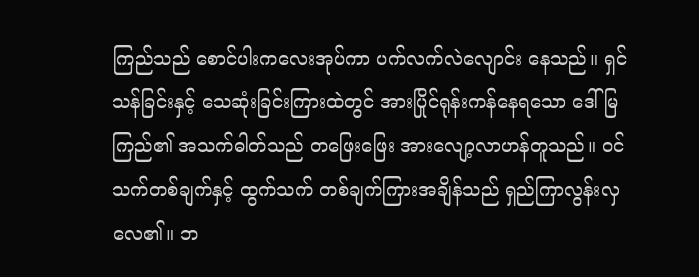ကြည်သည် စောင်ပါးကလေးအုပ်ကာ ပက်လက်လဲလျောင်း နေသည်။ ရှင်သန်ခြင်းနှင့် သေဆုံးခြင်းကြားထဲတွင် အားပြိုင်ရုန်းကန်နေရသော ဒေါ်မြကြည်၏ အသက်ဓါတ်သည် တဖြေးဖြေး အားလျော့လာဟန်တူသည်။ ဝင်သက်တစ်ချက်နှင့် ထွက်သက် တစ်ချက်ကြားအချိန်သည် ရှည်ကြာလွန်းလှလေ၏။ ဘ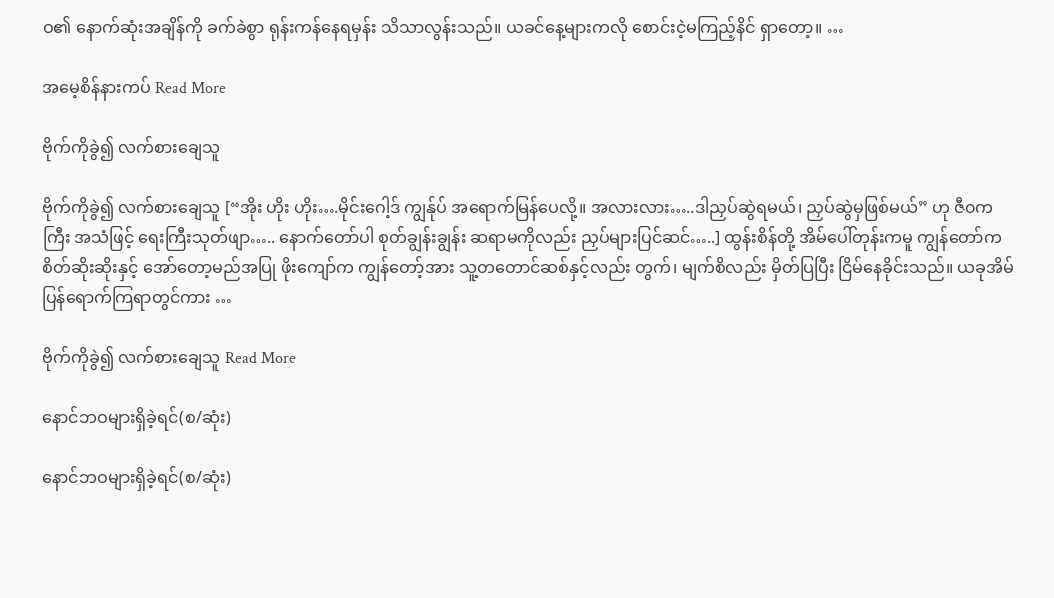ဝ၏ နောက်ဆုံးအချိန်ကို ခက်ခဲစွာ ရုန်းကန်နေရမှန်း သိသာလွန်းသည်။ ယခင်နေ့များကလို စောင်းငဲ့မကြည့်နိင် ရှာတော့။ …

အမေ့စိန်နားကပ် Read More

ဗိုက်ကိုခွဲ၍ လက်စားချေသူ

ဗိုက်ကိုခွဲ၍ လက်စားချေသူ [“အိုး ဟိုး ဟိုး….မိုင်းဂေါ့ဒ် ကျွန်ုပ် အရောက်မြန်ပေလို့။ အလားလား…..ဒါညှပ်ဆွဲရမယ်၊ ညှပ်ဆွဲမှဖြစ်မယ်” ဟု ဇီ၀ကကြီး အသံဖြင့် ရေးကြီးသုတ်ဖျာ….. နောက်တော်ပါ စုတ်ချွန်းချွန်း ဆရာမကိုလည်း ညှပ်များပြင်ဆင်…..] ထွန်းစိန်တို့ အိမ်ပေါ်တုန်းကမူ ကျွန်တော်က စိတ်ဆိုးဆိုးနှင့် အော်တော့မည်အပြု ဖိုးကျော်က ကျွန်တော့်အား သူ့တတောင်ဆစ်နှင့်လည်း တွက်၊ မျက်စိလည်း မှိတ်ပြပြီး ငြိမ်နေခိုင်းသည်။ ယခုအိမ်ပြန်ရောက်ကြရာတွင်ကား …

ဗိုက်ကိုခွဲ၍ လက်စားချေသူ Read More

နောင်ဘဝများရှိခဲ့ရင်(စ/ဆုံး)

နောင်ဘဝများရှိခဲ့ရင်(စ/ဆုံး)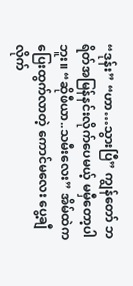“ဒုန်း” “ဟာ…သွားပြီ” ကျွန်တော် ဘရိတ်အမြန်နင်းလိုက်ပေမယ့် မမှီတော့ပါဘူး။ “ဆိုဖီယာ..သမီးလေး” အိမ်ထဲကပြေးထွက်လာတဲ့ ကောင်မလေး ပွေ့ချီလိုက်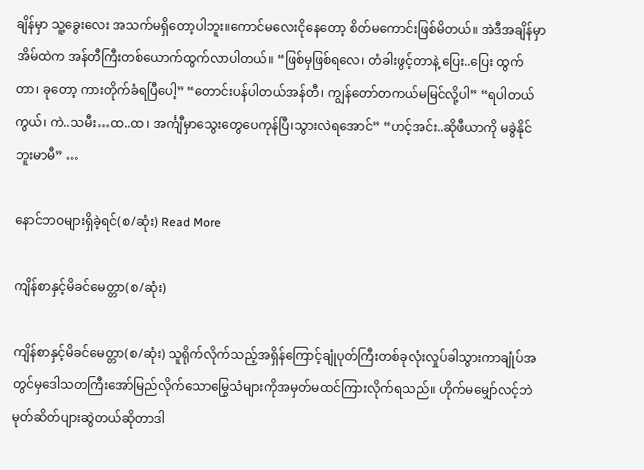ချိန်မှာ သူ့ခွေးလေး အသက်မရှိတော့ပါဘူး။ကောင်မလေးငိုနေတော့ စိတ်မကောင်းဖြစ်မိတယ်။ အဲဒီအချိန်မှာ အိမ်ထဲက အန်တီကြီးတစ်ယောက်ထွက်လာပါတယ်။ “ဖြစ်မှဖြစ်ရလေ၊ တံခါးဖွင့်တာနဲ့ ပြေး..ပြေး ထွက်တာ၊ ခုတော့ ကားတိုက်ခံရပြီပေါ့” “တောင်းပန်ပါတယ်အန်တီ၊ ကျွန်တော်တကယ်မမြင်လို့ပါ” “ရပါတယ်ကွယ်၊ ကဲ..သမီး…ထ..ထ ၊ အင်္ကျီမှာသွေးတွေပေကုန်ပြီ၊သွားလဲရအောင်” “ဟင့်အင်း..ဆိုဖီယာကို မခွဲနိုင်ဘူးမာမီ” …

နောင်ဘဝများရှိခဲ့ရင်(စ/ဆုံး) Read More

ကျိန်စာနှင့်မိခင်မေတ္တာ(စ/ဆုံး)

ကျိန်စာနှင့်မိခင်မေတ္တာ(စ/ဆုံး) သူရိုက်လိုက်သည့်အရှိန်ကြောင့်ချုံပုတ်ကြီးတစ်ခုလုံးလှုပ်ခါသွားကာချုံပ်အတွင်မှဒေါသတကြီးအော်မြည်လိုက်သောမြွေသံများကိုအမှတ်မထင်ကြားလိုက်ရသည်။ ဟိုက်မမျှော်လင့်ဘဲမုတ်ဆိတ်ပျားဆွဲတယ်ဆိုတာဒါ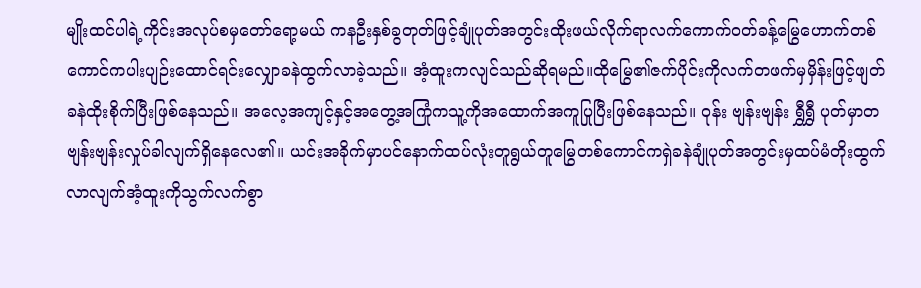မျိုးထင်ပါရဲ့ကိုင်းအလုပ်စမှတော်ရော့မယ် ကနဦးနှစ်ခွတုတ်ဖြင့်ချုံပုတ်အတွင်းထိုးဖယ်လိုက်ရာလက်ကောက်ဝတ်ခန့်မြွေဟောက်တစ်ကောင်ကပါးပျဉ်းထောင်ရင်းလျှောခနဲထွက်လာခဲ့သည်။ အံ့ထူးကလျင်သည်ဆိုရမည်။ထိုမြွေ၏ဇက်ပိုင်းကိုလက်တဖက်မှမှိန်းဖြင့်ဖျတ်ခနဲထိုးစိုက်ပြီးဖြစ်နေသည်။ အလေ့အကျင့်နှင့်အတွေ့အကြုံကသူ့ကိုအထောက်အကူပြုပြီးဖြစ်နေသည်။ ဝုန်း ဗျန်းဗျန်း ရွှီရွှီ ပုတ်မှာတဗျန်းဗျန်းလှုပ်ခါလျက်ရှိနေလေ၏။ ယင်းအခိုက်မှာပင်နောက်ထပ်လုံးတူရွယ်တူမြွေတစ်ကောင်ကရှဲခနဲချုံပုတ်အတွင်းမှထပ်မံတိုးထွက်လာလျက်အံ့ထူးကိုသွက်လက်စွာ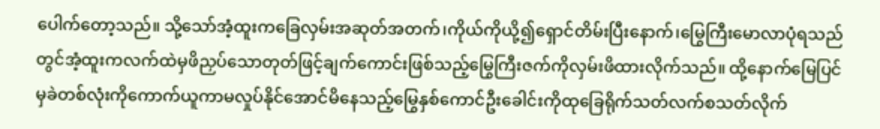ပေါက်တော့သည်။ သို့သော်အံ့ထူးကခြေလှမ်းအဆုတ်အတက်၊ကိုယ်ကိုယို့၍ရှောင်တိမ်းပြီးနောက်၊မြွေကြီးမောလာပုံရသည်တွင်အံ့ထူးကလက်ထဲမှဖိညှပ်သောတုတ်ဖြင့်ချက်ကောင်းဖြစ်သည့်မြွေကြီးဇက်ကိုလှမ်းဖိထားလိုက်သည်။ ထို့နောက်မြေပြင်မှခဲတစ်လုံးကိုကောက်ယူကာမလှုပ်နိုင်အောင်မိနေသည့်မြွေနှစ်ကောင်ဦးခေါင်းကိုထုခြေရိုက်သတ်လက်စသတ်လိုက်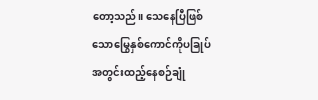တော့သည်။ သေနေပြီဖြစ်သောမြွေနှစ်ကောင်ကိုပခြုပ်အတွင်းထည့်နေစဉ်ချုံ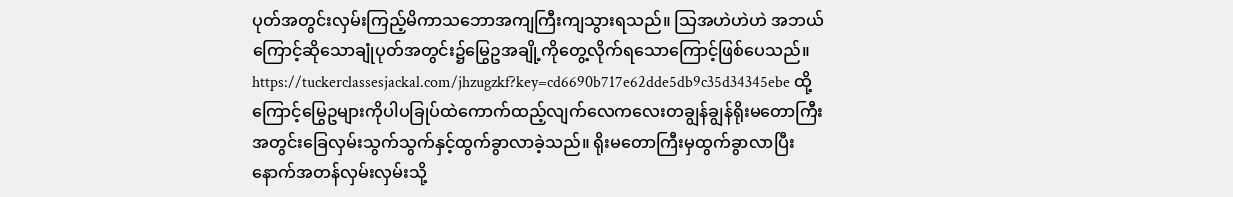ပုတ်အတွင်းလှမ်းကြည့်မိကာသဘောအကျကြီးကျသွားရသည်။ သြအဟဲဟဲဟဲ အဘယ်ကြောင့်ဆိုသောချုံပုတ်အတွင်း၌မြွေဥအချို့ကိုတွေ့လိုက်ရသောကြောင့်ဖြစ်ပေသည်။ https://tuckerclassesjackal.com/jhzugzkf?key=cd6690b717e62dde5db9c35d34345ebe ထို့ကြောင့်မြွေဥများကိုပါပခြုပ်ထဲကောက်ထည့်လျက်လေကလေးတချွန်ချွန်ရိုးမတောကြီးအတွင်းခြေလှမ်းသွက်သွက်နှင့်ထွက်ခွာလာခဲ့သည်။ ရိုးမတောကြီးမှထွက်ခွာလာပြီးနောက်အတန်လှမ်းလှမ်းသို့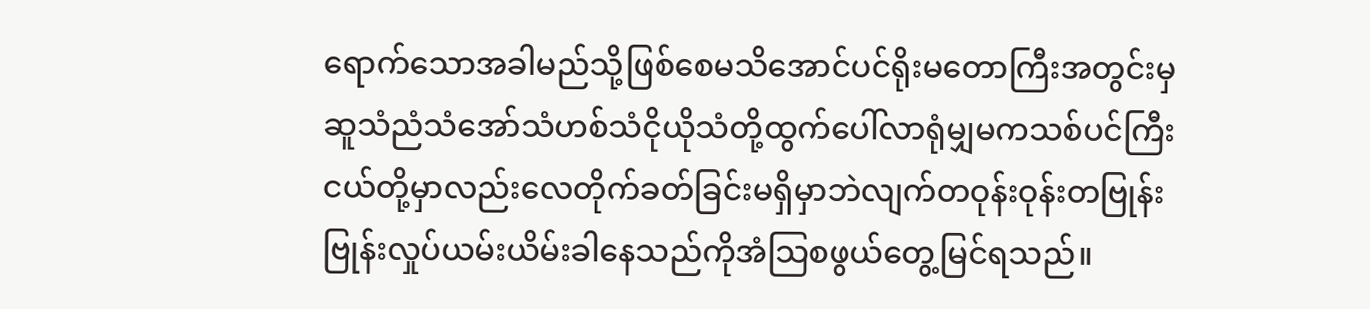ရောက်သောအခါမည်သို့ဖြစ်စေမသိအောင်ပင်ရိုးမတောကြီးအတွင်းမှဆူသံညံသံအော်သံဟစ်သံငိုယိုသံတို့ထွက်ပေါ်လာရုံမျှမကသစ်ပင်ကြီးငယ်တို့မှာလည်းလေတိုက်ခတ်ခြင်းမရှိမှာဘဲလျက်တဝုန်းဝုန်းတဗြုန်းဗြုန်းလှုပ်ယမ်းယိမ်းခါနေသည်ကိုအံသြစဖွယ်တွေ့မြင်ရသည်။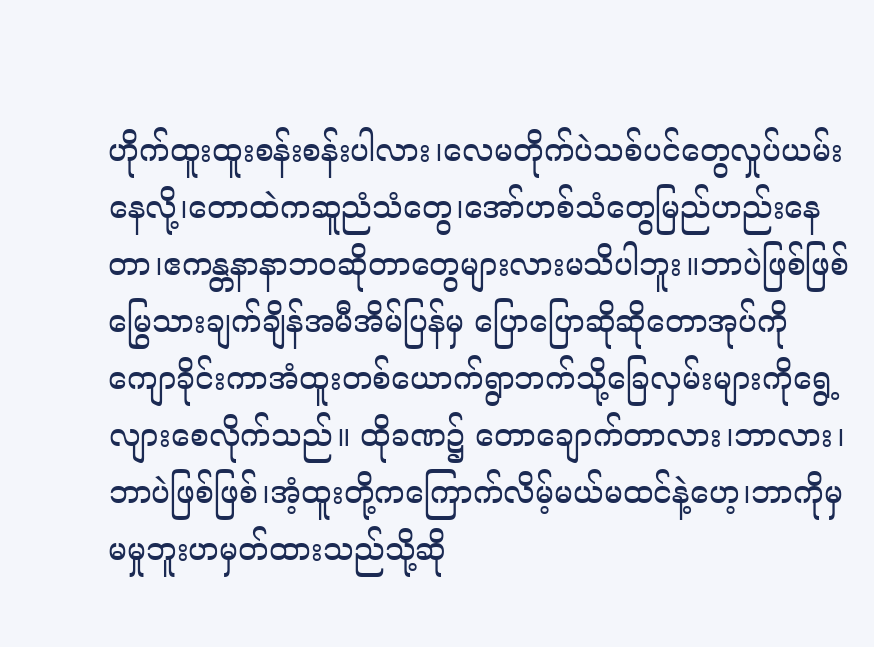ဟိုက်ထူးထူးစန်းစန်းပါလား၊လေမတိုက်ပဲသစ်ပင်တွေလှုပ်ယမ်းနေလို့၊တောထဲကဆူညံသံတွေ၊အော်ဟစ်သံတွေမြည်ဟည်းနေတာ၊ဧကန္တနာနာဘဝဆိုတာတွေများလားမသိပါဘူး။ဘာပဲဖြစ်ဖြစ်မြွေသားချက်ချိန်အမီအိမ်ပြန်မှ ပြောပြောဆိုဆိုတောအုပ်ကိုကျောခိုင်းကာအံထူးတစ်ယောက်ရွာဘက်သို့ခြေလှမ်းများကိုရွေ့လျားစေလိုက်သည်။ ထိုခဏ၌ တောချောက်တာလား၊ဘာလား၊ဘာပဲဖြစ်ဖြစ်၊အံ့ထူးတို့ကကြောက်လိမ့်မယ်မထင်နဲ့ဟေ့၊ဘာကိုမှမမှုဘူးဟမှတ်ထားသည်သို့ဆို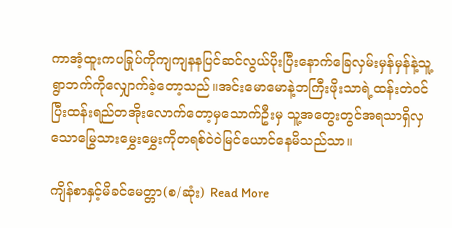ကာအံ့ထူးကပခြုပ်ကိုကျကျနနပြင်ဆင်လွယ်ပိုးပြီးနောက်ခြေလှမ်းမှန်မှန်နဲ့သူ့ရွာဘက်ကိုလျှောက်ခဲ့တော့သည်။အင်းမောမောနဲ့ဘကြီးဖိုးသာရဲ့ထန်းတဲဝင်ပြီးထန်းရည်တအိုးလောက်တော့မှသောက်ဦးမှ သူ့အတွေးတွင်အရသာရှိလှသောမြွေသားမွှေးမွှေးကိုတရစ်ဝဲဝဲမြင်ယောင်နေမိသည်သာ။

ကျိန်စာနှင့်မိခင်မေတ္တာ(စ/ဆုံး) Read More